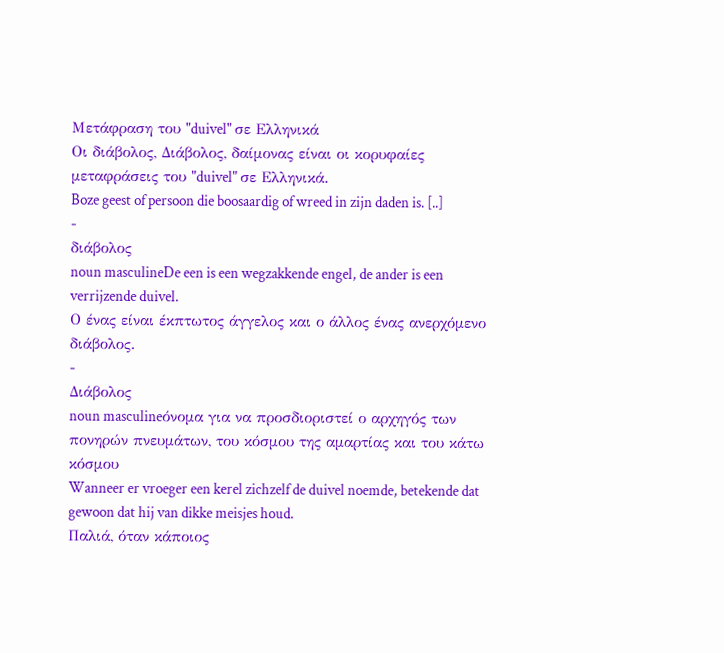Μετάφραση του "duivel" σε Ελληνικά
Οι διάβολος, Διάβολος, δαίμονας είναι οι κορυφαίες μεταφράσεις του "duivel" σε Ελληνικά.
Boze geest of persoon die boosaardig of wreed in zijn daden is. [..]
-
διάβολος
noun masculineDe een is een wegzakkende engel, de ander is een verrijzende duivel.
Ο ένας είναι έκπτωτος άγγελος και ο άλλος ένας ανερχόμενο διάβολος.
-
Διάβολος
noun masculineόνομα για να προσδιοριστεί ο αρχηγός των πονηρών πνευμάτων, του κόσμου της αμαρτίας και του κάτω κόσμου
Wanneer er vroeger een kerel zichzelf de duivel noemde, betekende dat gewoon dat hij van dikke meisjes houd.
Παλιά, όταν κάποιος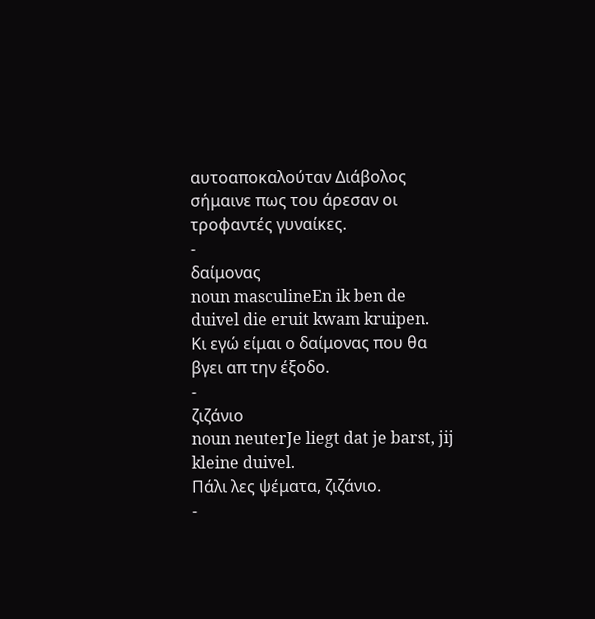αυτοαποκαλούταν Διάβολος σήμαινε πως του άρεσαν οι τροφαντές γυναίκες.
-
δαίμονας
noun masculineEn ik ben de duivel die eruit kwam kruipen.
Κι εγώ είμαι ο δαίμονας που θα βγει απ την έξοδο.
-
ζιζάνιο
noun neuterJe liegt dat je barst, jij kleine duivel.
Πάλι λες ψέματα, ζιζάνιο.
-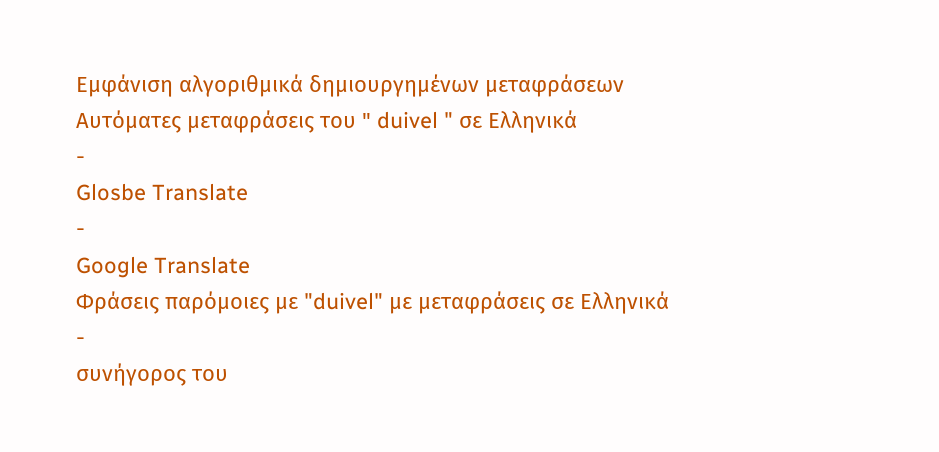Εμφάνιση αλγοριθμικά δημιουργημένων μεταφράσεων
Αυτόματες μεταφράσεις του " duivel " σε Ελληνικά
-
Glosbe Translate
-
Google Translate
Φράσεις παρόμοιες με "duivel" με μεταφράσεις σε Ελληνικά
-
συνήγορος του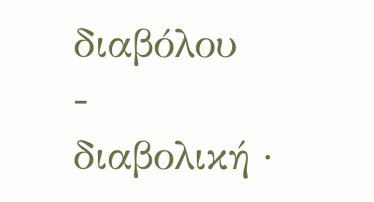διαβόλου
-
διαβολική ·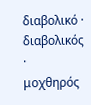διαβολικό · διαβολικός · μοχθηρός